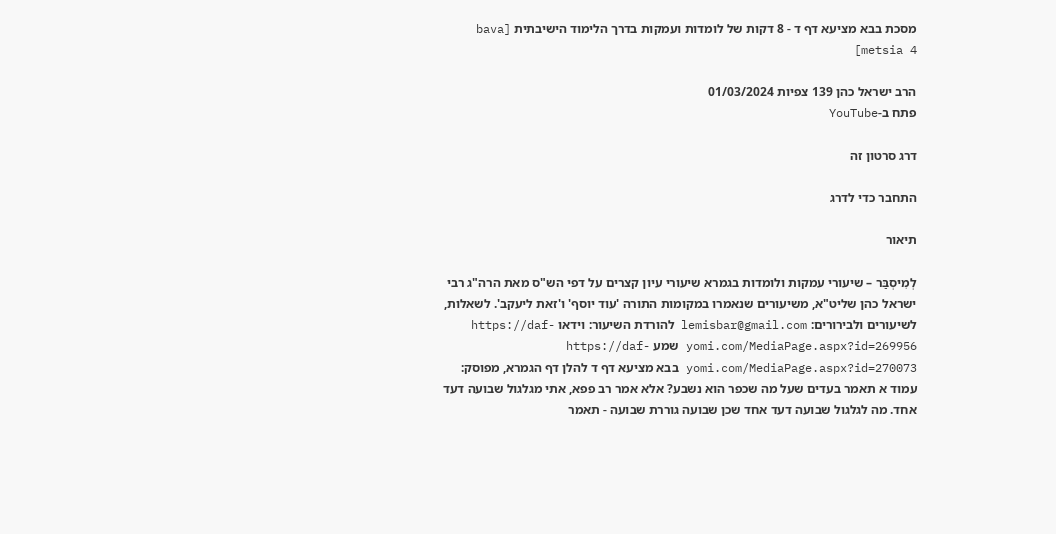מסכת בבא מציעא דף ד - 8 דקות של לומדות ועמקות בדרך הלימוד הישיבתית [bava metsia 4]

הרב ישראל כהן 139 צפיות 01/03/2024
פתח ב-YouTube

דרג סרטון זה

התחבר כדי לדרג

תיאור

לְמִיסְבַּר – שיעורי עמקות ולומדות בגמרא שיעורי עיון קצרים על דפי הש"ס מאת הרה"ג רבי ישראל כהן שליט"א, משיעורים שנאמרו במקומות התורה 'עוד יוסף' ו'זאת ליעקב'. לשאלות, לשיעורים ולבירורים: lemisbar@gmail.com להורדת השיעור: וידאו https://daf-yomi.com/MediaPage.aspx?id=269956 שמע https://daf-yomi.com/MediaPage.aspx?id=270073 בבא מציעא דף ד להלן דף הגמרא, מפוסק: עמוד א תאמר בעדים שעל מה שכפר הוא נשבע? אלא אמר רב פפא, אתי מגלגול שבועה דעד אחד. מה לגלגול שבועה דעד אחד שכן שבועה גוררת שבועה - תאמר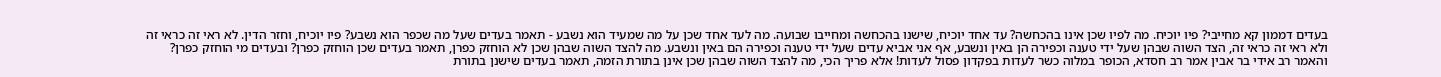בעדים דממון קא מחייבי? פיו יוכיח. מה לפיו שכן אינו בהכחשה? עד אחד יוכיח, שישנו בהכחשה ומחייבו שבועה. מה לעד אחד שכן על מה שמעיד הוא נשבע - תאמר בעדים שעל מה שכפר הוא נשבע? פיו יוכיח, וחזר הדין. לא ראי זה כראי זה ולא ראי זה כראי זה, הצד השוה שבהן שעל ידי טענה וכפירה הן באין ונשבע, אף אני אביא עדים שעל ידי טענה וכפירה הם באין ונשבע. מה להצד השוה שבהן שכן לא הוחזק כפרן, תאמר בעדים שכן הוחזק כפרן? ובעדים מי הוחזק כפרן? והאמר רב אידי בר אבין אמר רב חסדא, הכופר במלוה כשר לעדות בפקדון פסול לעדות! אלא פריך הכי, מה להצד השוה שבהן שכן אינן בתורת הזמה, תאמר בעדים שישנן בתורת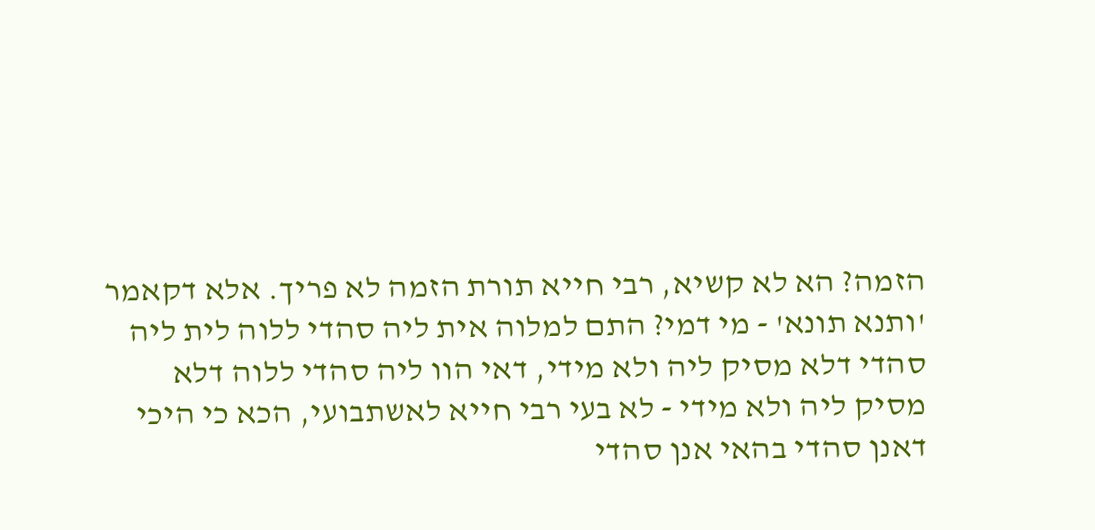הזמה? הא לא קשיא, רבי חייא תורת הזמה לא פריך. אלא דקאמר 'ותנא תונא' - מי דמי? התם למלוה אית ליה סהדי ללוה לית ליה סהדי דלא מסיק ליה ולא מידי, דאי הוו ליה סהדי ללוה דלא מסיק ליה ולא מידי - לא בעי רבי חייא לאשתבועי, הכא כי היכי דאנן סהדי בהאי אנן סהדי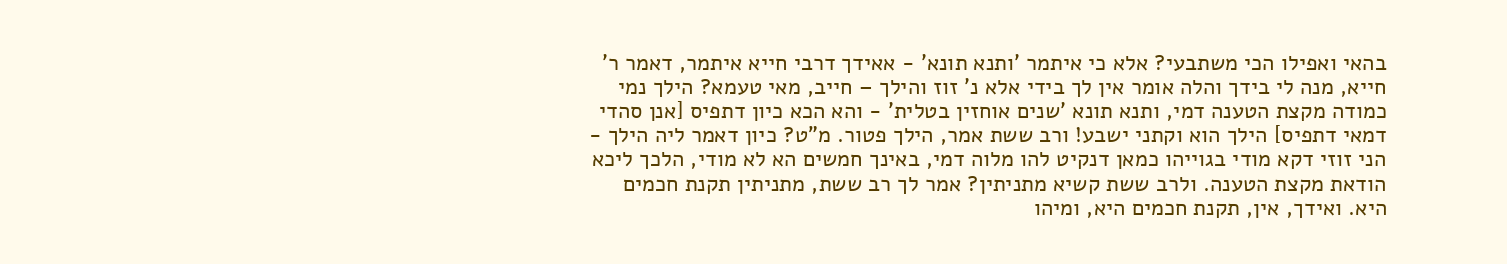בהאי ואפילו הכי משתבעי? אלא כי איתמר 'ותנא תונא' - אאידך דרבי חייא איתמר, דאמר ר' חייא, מנה לי בידך והלה אומר אין לך בידי אלא נ' זוז והילך – חייב, מאי טעמא? הילך נמי כמודה מקצת הטענה דמי, ותנא תונא 'שנים אוחזין בטלית' - והא הכא כיון דתפיס [אנן סהדי דמאי דתפיס] הילך הוא וקתני ישבע! ורב ששת אמר, הילך פטור. מ"ט? כיון דאמר ליה הילך - הני זוזי דקא מודי בגוייהו כמאן דנקיט להו מלוה דמי, באינך חמשים הא לא מודי, הלכך ליכא הודאת מקצת הטענה. ולרב ששת קשיא מתניתין? אמר לך רב ששת, מתניתין תקנת חכמים היא. ואידך, אין, תקנת חכמים היא, ומיהו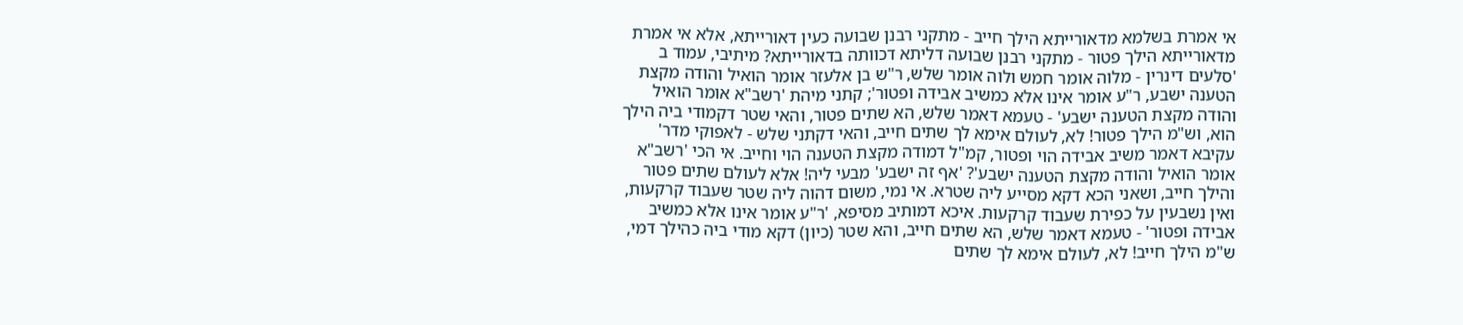אי אמרת בשלמא מדאורייתא הילך חייב - מתקני רבנן שבועה כעין דאורייתא, אלא אי אמרת מדאורייתא הילך פטור - מתקני רבנן שבועה דליתא דכוותה בדאורייתא? מיתיבי, עמוד ב 'סלעים דינרין - מלוה אומר חמש ולוה אומר שלש, ר"ש בן אלעזר אומר הואיל והודה מקצת הטענה ישבע, ר"ע אומר אינו אלא כמשיב אבידה ופטור'; קתני מיהת 'רשב"א אומר הואיל והודה מקצת הטענה ישבע' - טעמא דאמר שלש, הא שתים פטור, והאי שטר דקמודי ביה הילך הוא, וש"מ הילך פטור! לא, לעולם אימא לך שתים חייב, והאי דקתני שלש - לאפוקי מדר' עקיבא דאמר משיב אבידה הוי ופטור, קמ"ל דמודה מקצת הטענה הוי וחייב. אי הכי 'רשב"א אומר הואיל והודה מקצת הטענה ישבע'? 'אף זה ישבע' מבעי ליה! אלא לעולם שתים פטור והילך חייב, ושאני הכא דקא מסייע ליה שטרא. אי נמי, משום דהוה ליה שטר שעבוד קרקעות, ואין נשבעין על כפירת שעבוד קרקעות. איכא דמותיב מסיפא, 'ר"ע אומר אינו אלא כמשיב אבידה ופטור' - טעמא דאמר שלש, הא שתים חייב, והא שטר (כיון) דקא מודי ביה כהילך דמי, ש"מ הילך חייב! לא, לעולם אימא לך שתים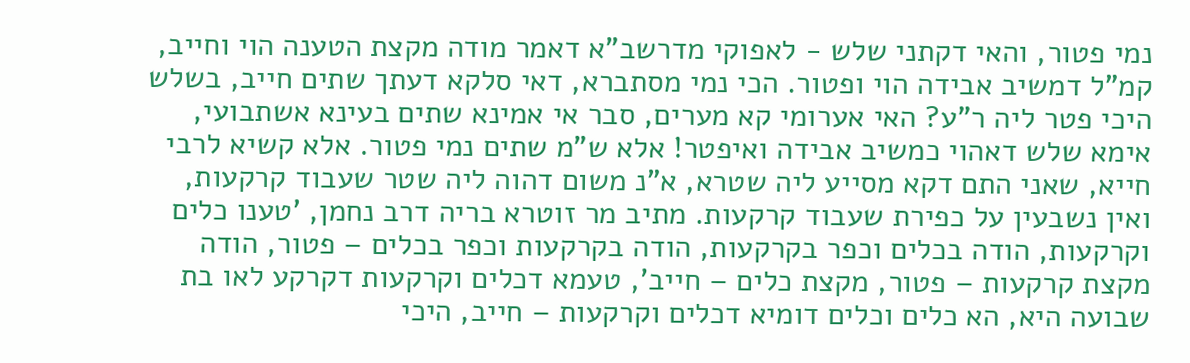נמי פטור, והאי דקתני שלש - לאפוקי מדרשב"א דאמר מודה מקצת הטענה הוי וחייב, קמ"ל דמשיב אבידה הוי ופטור. הכי נמי מסתברא, דאי סלקא דעתך שתים חייב, בשלש היכי פטר ליה ר"ע? האי אערומי קא מערים, סבר אי אמינא שתים בעינא אשתבועי, אימא שלש דאהוי כמשיב אבידה ואיפטר! אלא ש"מ שתים נמי פטור. אלא קשיא לרבי חייא, שאני התם דקא מסייע ליה שטרא, א"נ משום דהוה ליה שטר שעבוד קרקעות, ואין נשבעין על כפירת שעבוד קרקעות. מתיב מר זוטרא בריה דרב נחמן, 'טענו כלים וקרקעות, הודה בכלים וכפר בקרקעות, הודה בקרקעות וכפר בכלים – פטור, הודה מקצת קרקעות – פטור, מקצת כלים – חייב', טעמא דכלים וקרקעות דקרקע לאו בת שבועה היא, הא כלים וכלים דומיא דכלים וקרקעות – חייב, היכי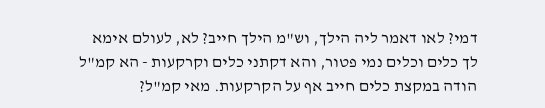דמי? לאו דאמר ליה הילך, וש"מ הילך חייב? לא, לעולם אימא לך כלים וכלים נמי פטור, והא דקתני כלים וקרקעות - הא קמ"ל הודה במקצת כלים חייב אף על הקרקעות. מאי קמ"ל?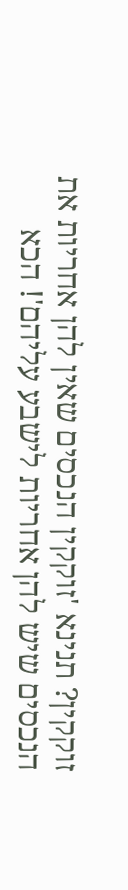זוקקין? תנינא 'זוקקין הנכסים שאין להן אחריות את הנכסים שיש להן אחריות לישבע עליהם'! הכא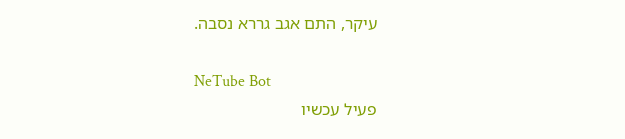עיקר, התם אגב גררא נסבה.

NeTube Bot
פעיל עכשיו